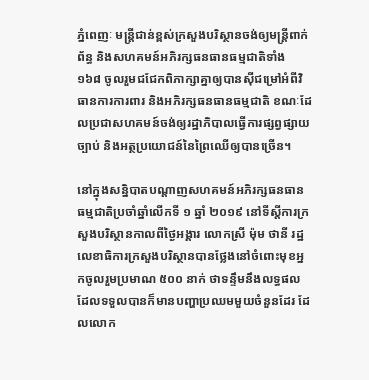ភ្នំពេញៈ មន្ត្រីជាន់ខ្ពស់ក្រសួងបរិស្ថានចង់ឲ្យមន្ត្រីពាក់ព័ន្ធ និងសហគមន៍អភិរក្សធនធានធម្មជាតិទាំង ១៦៨ ចូលរួមជជែកពិភាក្សាគ្នាឲ្យបានស៊ីជម្រៅអំពីវិធានការការពារ និងអភិរក្សធនធានធម្មជាតិ ខណៈដែលប្រជាសហគមន៍ចង់ឲ្យរដ្ឋាភិបាលធ្វើការផ្សព្វផ្សាយច្បាប់ និងអត្ថប្រយោជន៍នៃព្រៃឈើឲ្យបានច្រើន។

នៅក្នុងសន្និបាតបណ្តាញសហគមន៍អភិរក្សធនធានធម្មជាតិប្រចាំឆ្នាំលើកទី ១ ឆ្នាំ ២០១៩ នៅទីស្តីការក្រសួងបរិស្ថានកាលពីថ្ងៃអង្គារ លោកស្រី ម៉ុម ថានី រដ្ឋលេខាធិការក្រសួងបរិស្ថានបានថ្លែងនៅចំពោះមុខអ្នកចូលរួមប្រមាណ ៥០០ នាក់ ថាទន្ទឹមនឹងលទ្ធផលដែលទទួលបានក៏មានបញ្ហាប្រឈមមួយចំនួនដែរ ដែលលោក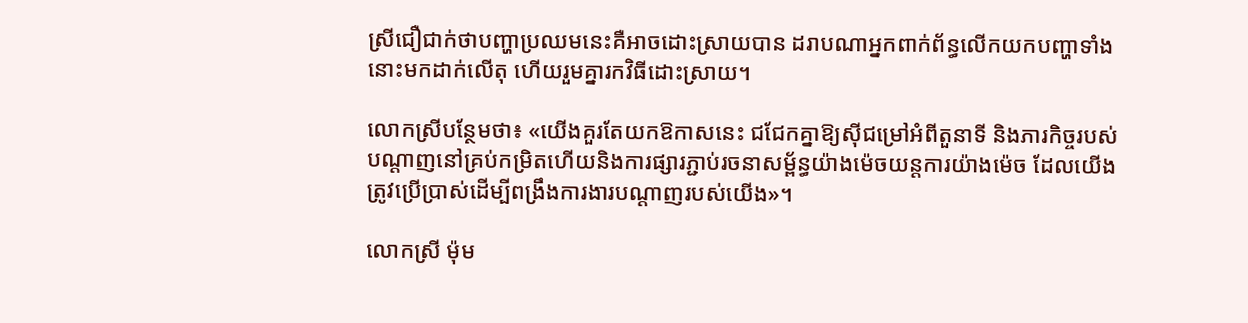ស្រីជឿជាក់ថាបញ្ហាប្រឈមនេះគឺអាចដោះស្រាយបាន ដរាបណាអ្នកពាក់ព័ន្ធលើកយកបញ្ហាទាំងនោះមកដាក់លើតុ ហើយរួមគ្នារកវិធីដោះស្រាយ។

លោកស្រីបន្ថែមថា៖ «យើងគួរតែយកឱកាសនេះ ជជែកគ្នាឱ្យស៊ីជម្រៅអំពីតួនាទី និងភារកិច្ចរបស់បណ្តាញនៅគ្រប់កម្រិតហើយនិងការផ្សារភ្ជាប់រចនាសម្ព័ន្ធយ៉ាងម៉េចយន្តការយ៉ាងម៉េច ដែលយើងត្រូវប្រើប្រាស់ដើម្បីពង្រឹងការងារបណ្តាញរបស់យើង»។

លោកស្រី ម៉ុម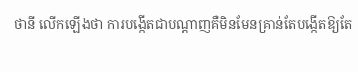ថានី លើកឡើងថា ការបង្កើតជាបណ្តាញគឺមិនមែនគ្រាន់តែបង្កើតឱ្យតែ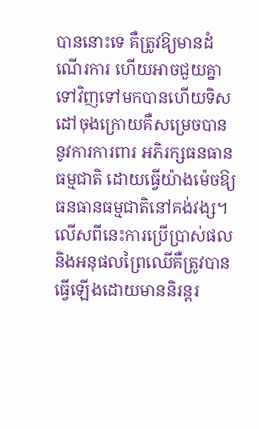បាននោះទេ គឺត្រូវឱ្យមានដំណើរការ ហើយអាចជួយគ្នាទៅវិញទៅមកបានហើយទិសដៅចុងក្រោយគឺសម្រេចបាននូវការការពារ អភិរក្សធនធានធម្មជាតិ ដោយធ្វើយ៉ាងម៉េចឱ្យធនធានធម្មជាតិនៅគង់វង្ស។ លើសពីនេះការប្រើប្រាស់ផល និងអនុផលព្រៃឈើគឺត្រូវបានធ្វើឡើងដោយមាននិរន្តរ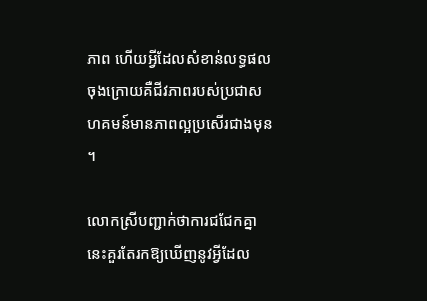ភាព ហើយអ្វីដែលសំខាន់លទ្ធផលចុងក្រោយគឺជីវភាពរបស់ប្រជាសហគមន៍មានភាពល្អប្រសើរជាងមុន។

លោកស្រីបញ្ជាក់ថាការជជែកគ្នានេះគួរតែរកឱ្យឃើញនូវអ្វីដែល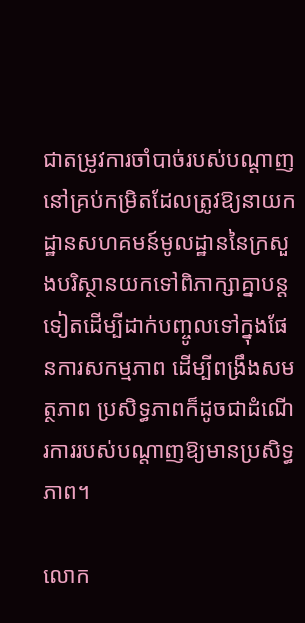ជាតម្រូវការចាំបាច់របស់បណ្តាញនៅគ្រប់កម្រិតដែលត្រូវឱ្យនាយកដ្ឋានសហគមន៍មូលដ្ឋាននៃក្រសួងបរិស្ថានយកទៅពិភាក្សាគ្នាបន្តទៀតដើម្បីដាក់បញ្ចូលទៅក្នុងផែនការសកម្មភាព ដើម្បីពង្រឹងសមត្ថភាព ប្រសិទ្ធភាពក៏ដូចជាដំណើរការរបស់បណ្តាញឱ្យមានប្រសិទ្ធភាព។

លោក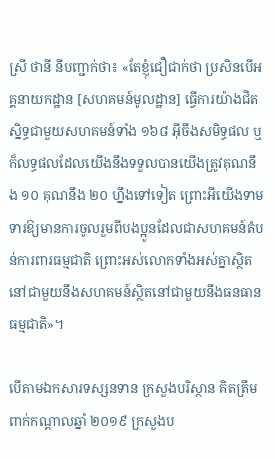ស្រី ថានី នីបញ្ជាក់ថា៖ «តែខ្ញុំជឿជាក់ថា ប្រសិនបើអគ្គនាយកដ្ឋាន [សហគមន៍មូលដ្ឋាន] ធ្វើការយ៉ាងជិតស្និទ្ធជាមួយសហគមន៍ទាំង ១៦៨ អ៊ីចឹងសមិទ្ធផល ឬក៏លទ្ធផលដែលយើងនឹងទទួលបានយើងត្រូវគុណនឹង ១០ គុណនឹង ២០ ហ្នឹងទៅទៀត ព្រោះអីយើងទាមទារឱ្យមានការចូលរួមពីបងប្អូនដែលជាសហគមន៍តំបន់ការពារធម្មជាតិ ព្រោះអស់លោកទាំងអស់គ្នាស្ថិតនៅជាមួយនឹងសហគមន៍ស្ថិតនៅជាមួយនឹងធនធានធម្មជាតិ»។

បើតាមឯកសារទស្សនទាន ក្រសួងបរិស្ថាន គិតត្រឹមពាក់កណ្តាលឆ្នាំ ២០១៩ ក្រសួងប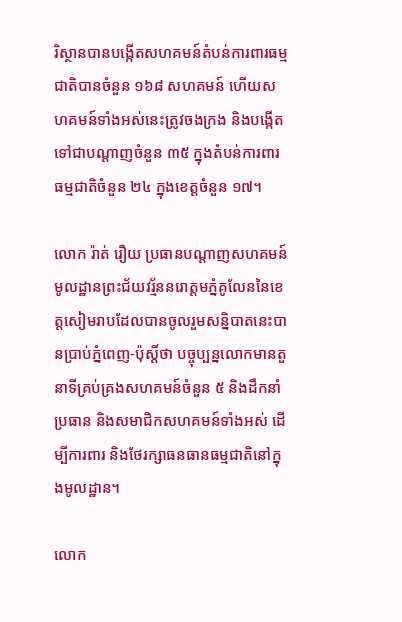រិស្ថានបានបង្កើតសហគមន៍តំបន់ការពារធម្មជាតិបានចំនួន ១៦៨ សហគមន៍ ហើយសហគមន៍ទាំងអស់នេះត្រូវចងក្រង និងបង្កើតទៅជាបណ្តាញចំនួន ៣៥ ក្នុងតំបន់ការពារធម្មជាតិចំនួន ២៤ ក្នុងខេត្តចំនួន ១៧។

លោក រ៉ាត់ រឿយ ប្រធានបណ្តាញសហគមន៍មូលដ្ឋានព្រះជ័យវរ្ម័ននរោត្តមភ្នំគូលែននៃខេត្តសៀមរាបដែលបានចូលរួមសន្និបាតនេះបានប្រាប់ភ្នំពេញ-ប៉ុស្តិ៍ថា បច្ចុប្បន្នលោកមានតួនាទីគ្រប់គ្រងសហគមន៍ចំនួន ៥ និងដឹកនាំប្រធាន និងសមាជិកសហគមន៍ទាំងអស់ ដើម្បីការពារ និងថែរក្សាធនធានធម្មជាតិនៅក្នុងមូលដ្ឋាន។

លោក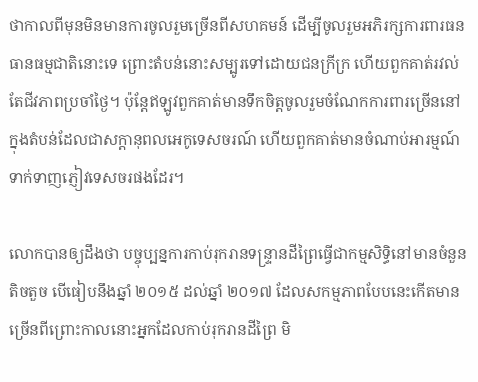ថាកាលពីមុនមិនមានការចូលរួមច្រើនពីសហគមន៍ ដើម្បីចូលរួមអភិរក្សការពារធនធានធម្មជាតិនោះទេ ព្រោះតំបន់នោះសម្បូរទៅដោយជនក្រីក្រ ហើយពួកគាត់រវល់តែជីវភាពប្រចាំថ្ងៃ។ ប៉ុន្តែឥឡូវពួកគាត់មានទឹកចិត្តចូលរួមចំណែកការពារច្រើននៅក្នុងតំបន់ដែលជាសក្តានុពលអេកូទេសចរណ៍ ហើយពួកគាត់មានចំណាប់អារម្មណ៍ទាក់ទាញភ្ញៀវទេសចរផងដែរ។

លោកបានឲ្យដឹងថា បច្ចុប្បន្នការកាប់រុករានទន្ទ្រានដីព្រៃធ្វើជាកម្មសិទ្ធិនៅមានចំនួនតិចតួច បើធៀបនឹងឆ្នាំ ២០១៥ ដល់ឆ្នាំ ២០១៧ ដែលសកម្មភាពបែបនេះកើតមានច្រើនពីព្រោះកាលនោះអ្នកដែលកាប់រុករានដីព្រៃ មិ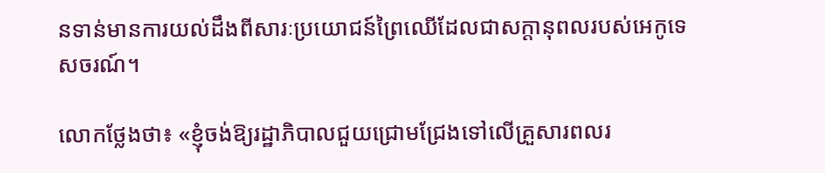នទាន់មានការយល់ដឹងពីសារៈប្រយោជន៍ព្រៃឈើដែលជាសក្តានុពលរបស់អេកូទេសចរណ៍។

លោកថ្លែងថា៖ «ខ្ញុំចង់ឱ្យរដ្ឋាភិបាលជួយជ្រោមជ្រែងទៅលើគ្រួសារពលរ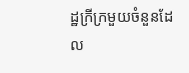ដ្ឋក្រីក្រមួយចំនួនដែល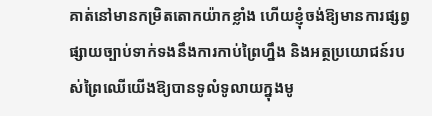គាត់នៅមានកម្រិតតោកយ៉ាកខ្លាំង ហើយខ្ញុំចង់ឱ្យមានការផ្សព្វផ្សាយច្បាប់ទាក់ទងនឹងការកាប់ព្រៃហ្នឹង និងអត្ថប្រយោជន៍របស់ព្រៃឈើយើងឱ្យបានទូលំទូលាយក្នុងមូ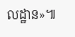លដ្ឋាន»៕